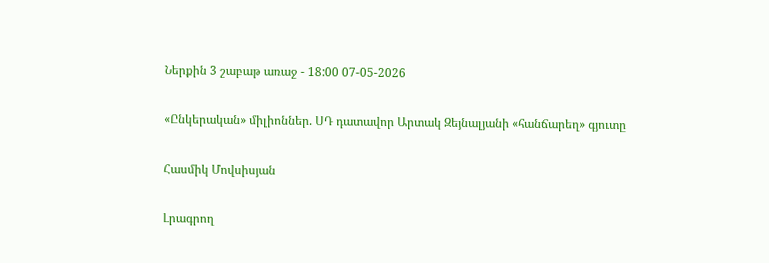Ներքին 3 շաբաթ առաջ - 18:00 07-05-2026

«Ընկերական» միլիոններ. ՍԴ դատավոր Արտակ Զեյնալյանի «հանճարեղ» գյուտը

Հասմիկ Մովսիսյան

Լրագրող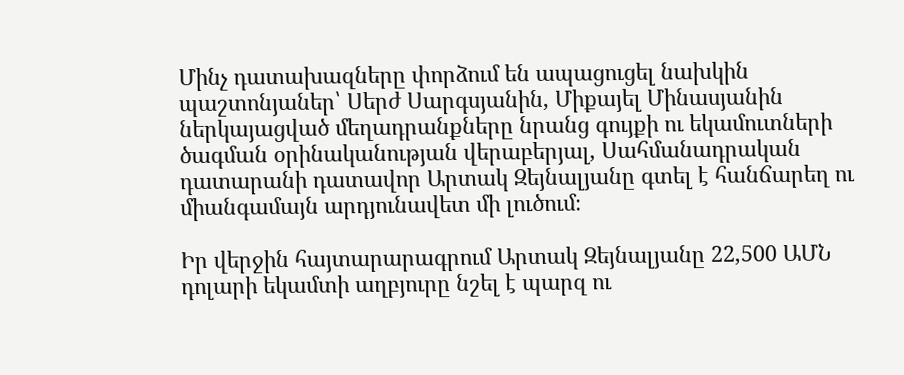Մինչ դատախազները փորձում են ապացուցել նախկին պաշտոնյաներ՝ Սերժ Սարգսյանին, Միքայել Մինասյանին ներկայացված մեղադրանքները նրանց գույքի ու եկամուտների ծագման օրինականության վերաբերյալ, Սահմանադրական դատարանի դատավոր Արտակ Զեյնալյանը գտել է հանճարեղ ու միանգամայն արդյունավետ մի լուծում։

Իր վերջին հայտարարագրում Արտակ Զեյնալյանը 22,500 ԱՄՆ դոլարի եկամտի աղբյուրը նշել է պարզ ու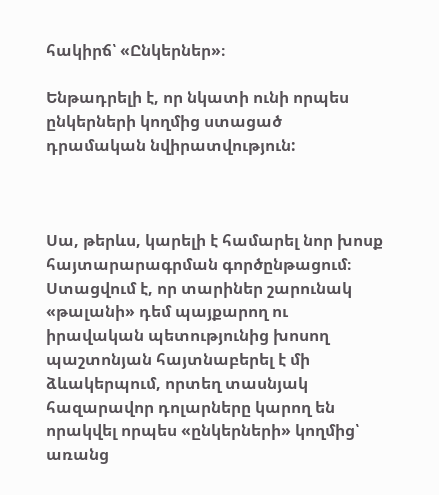հակիրճ՝ «Ընկերներ»։

Ենթադրելի է, որ նկատի ունի որպես ընկերների կողմից ստացած դրամական նվիրատվություն:



Սա, թերևս, կարելի է համարել նոր խոսք հայտարարագրման գործընթացում։ Ստացվում է, որ տարիներ շարունակ «թալանի» դեմ պայքարող ու իրավական պետությունից խոսող պաշտոնյան հայտնաբերել է մի ձևակերպում, որտեղ տասնյակ հազարավոր դոլարները կարող են որակվել որպես «ընկերների» կողմից՝ առանց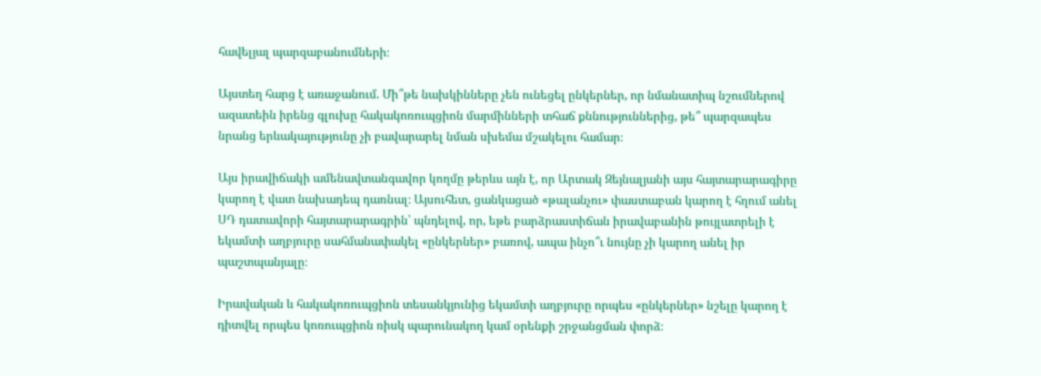հավելյալ պարզաբանումների։

Այստեղ հարց է առաջանում. Մի՞թե նախկինները չեն ունեցել ընկերներ, որ նմանատիպ նշումներով ազատեին իրենց գլուխը հակակոռուպցիոն մարմինների տհաճ քննություններից, թե՞ պարզապես նրանց երևակայությունը չի բավարարել նման սխեմա մշակելու համար։

Այս իրավիճակի ամենավտանգավոր կողմը թերևս այն է, որ Արտակ Զեյնալյանի այս հայտարարագիրը կարող է վատ նախադեպ դառնալ։ Այսուհետ, ցանկացած «թալանչու» փաստաբան կարող է հղում անել ՍԴ դատավորի հայտարարագրին՝ պնդելով, որ, եթե բարձրաստիճան իրավաբանին թույլատրելի է եկամտի աղբյուրը սահմանափակել «ընկերներ» բառով, ապա ինչո՞ւ նույնը չի կարող անել իր պաշտպանյալը։

Իրավական և հակակոռուպցիոն տեսանկյունից եկամտի աղբյուրը որպես «ընկերներ» նշելը կարող է դիտվել որպես կոռուպցիոն ռիսկ պարունակող կամ օրենքի շրջանցման փորձ։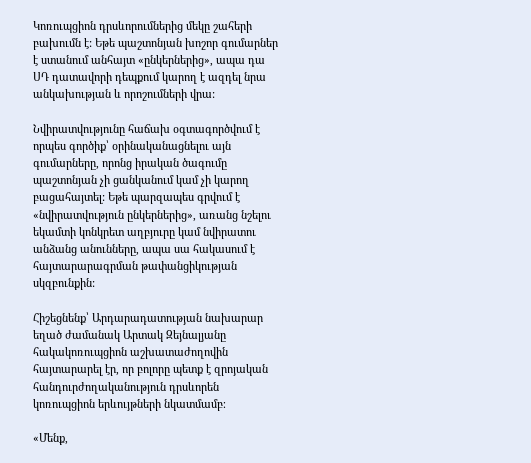Կոռուպցիոն դրսևորումներից մեկը շահերի բախումն է: Եթե պաշտոնյան խոշոր գումարներ է ստանում անհայտ «ընկերներից», ապա դա ՍԴ դատավորի դեպքում կարող է ազդել նրա անկախության և որոշումների վրա:

Նվիրատվությունը հաճախ օգտագործվում է որպես գործիք՝ օրինականացնելու այն գումարները, որոնց իրական ծագումը պաշտոնյան չի ցանկանում կամ չի կարող բացահայտել: Եթե պարզապես գրվում է «նվիրատվություն ընկերներից», առանց նշելու եկամտի կոնկրետ աղբյուրը կամ նվիրատու անձանց անունները, ապա սա հակասում է հայտարարագրման թափանցիկության սկզբունքին:

Հիշեցնենք՝ Արդարադատության նախարար եղած ժամանակ Արտակ Զեյնալյանը հակակոռուպցիոն աշխատաժողովին հայտարարել էր, որ բոլորը պետք է զրոյական հանդուրժողականություն դրսևորեն կոռուպցիոն երևույթների նկատմամբ։

«Մենք,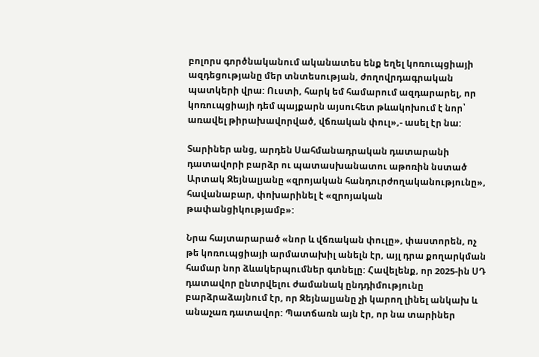բոլորս գործնականում ականատես ենք եղել կոռուպցիայի ազդեցությանը մեր տնտեսության, ժողովրդագրական պատկերի վրա: Ուստի, հարկ եմ համարում ազդարարել, որ կոռուպցիայի դեմ պայքարն այսուհետ թևակոխում է նոր՝ առավել թիրախավորված, վճռական փուլ»,- ասել էր նա:

Տարիներ անց, արդեն Սահմանադրական դատարանի դատավորի բարձր ու պատասխանատու աթոռին նստած Արտակ Զեյնալյանը «զրոյական հանդուրժողականությունը», հավանաբար, փոխարինել է «զրոյական թափանցիկությամբ»:

Նրա հայտարարած «նոր և վճռական փուլը», փաստորեն, ոչ թե կոռուպցիայի արմատախիլ անելն էր, այլ դրա քողարկման համար նոր ձևակերպումներ գտնելը: Հավելենք, որ 2025-ին ՍԴ դատավոր ընտրվելու ժամանակ ընդդիմությունը բարձրաձայնում էր, որ Զեյնալյանը չի կարող լինել անկախ և անաչառ դատավոր: Պատճառն այն էր, որ նա տարիներ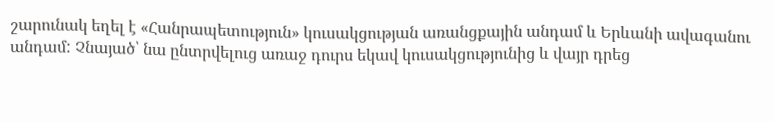շարունակ եղել է «Հանրապետություն» կուսակցության առանցքային անդամ և Երևանի ավագանու անդամ: Չնայած՝ նա ընտրվելուց առաջ դուրս եկավ կուսակցությունից և վայր դրեց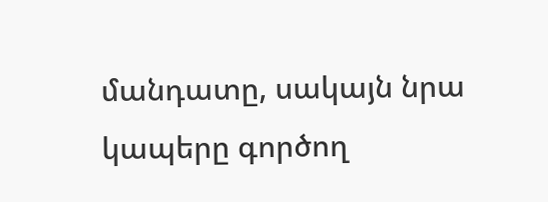մանդատը, սակայն նրա կապերը գործող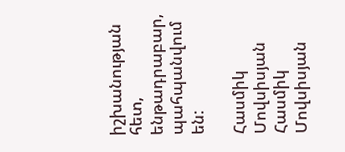իշխանության հետ, ենթադրաբար, պահպանվում են:

Հասմիկ Մովսիսյան Հասմիկ Մովսիսյան